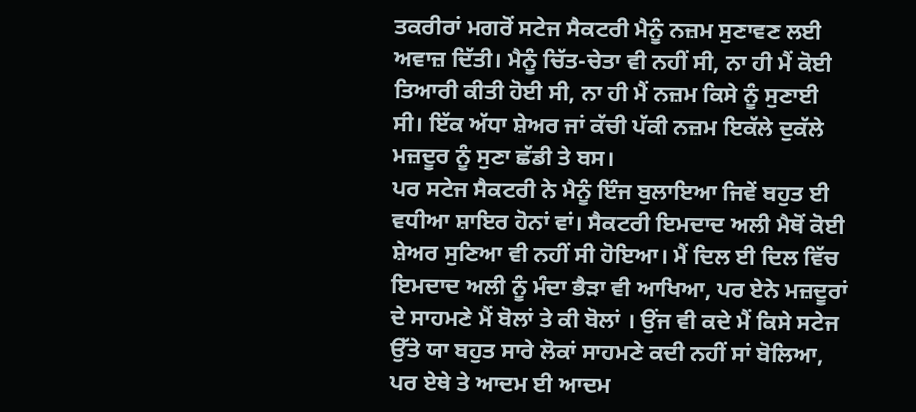ਤਕਰੀਰਾਂ ਮਗਰੋਂ ਸਟੇਜ ਸੈਕਟਰੀ ਮੈਨੂੰ ਨਜ਼ਮ ਸੁਣਾਵਣ ਲਈ ਅਵਾਜ਼ ਦਿੱਤੀ। ਮੈਨੂੰ ਚਿੱਤ-ਚੇਤਾ ਵੀ ਨਹੀਂ ਸੀ, ਨਾ ਹੀ ਮੈਂ ਕੋਈ ਤਿਆਰੀ ਕੀਤੀ ਹੋਈ ਸੀ, ਨਾ ਹੀ ਮੈਂ ਨਜ਼ਮ ਕਿਸੇ ਨੂੰ ਸੁਣਾਈ ਸੀ। ਇੱਕ ਅੱਧਾ ਸ਼ੇਅਰ ਜਾਂ ਕੱਚੀ ਪੱਕੀ ਨਜ਼ਮ ਇਕੱਲੇ ਦੁਕੱਲੇ ਮਜ਼ਦੂਰ ਨੂੰ ਸੁਣਾ ਛੱਡੀ ਤੇ ਬਸ।
ਪਰ ਸਟੇਜ ਸੈਕਟਰੀ ਨੇ ਮੈਨੂੰ ਇੰਜ ਬੁਲਾਇਆ ਜਿਵੇਂ ਬਹੁਤ ਈ ਵਧੀਆ ਸ਼ਾਇਰ ਹੋਨਾਂ ਵਾਂ। ਸੈਕਟਰੀ ਇਮਦਾਦ ਅਲੀ ਮੈਥੋਂ ਕੋਈ ਸ਼ੇਅਰ ਸੁਣਿਆ ਵੀ ਨਹੀਂ ਸੀ ਹੋਇਆ। ਮੈਂ ਦਿਲ ਈ ਦਿਲ ਵਿੱਚ ਇਮਦਾਦ ਅਲੀ ਨੂੰ ਮੰਦਾ ਭੈੜਾ ਵੀ ਆਖਿਆ, ਪਰ ਏਨੇ ਮਜ਼ਦੂਰਾਂ ਦੇ ਸਾਹਮਣੇ ਮੈਂ ਬੋਲਾਂ ਤੇ ਕੀ ਬੋਲਾਂ । ਉਂਜ ਵੀ ਕਦੇ ਮੈਂ ਕਿਸੇ ਸਟੇਜ ਉੱਤੇ ਯਾ ਬਹੁਤ ਸਾਰੇ ਲੋਕਾਂ ਸਾਹਮਣੇ ਕਦੀ ਨਹੀਂ ਸਾਂ ਬੋਲਿਆ, ਪਰ ਏਥੇ ਤੇ ਆਦਮ ਈ ਆਦਮ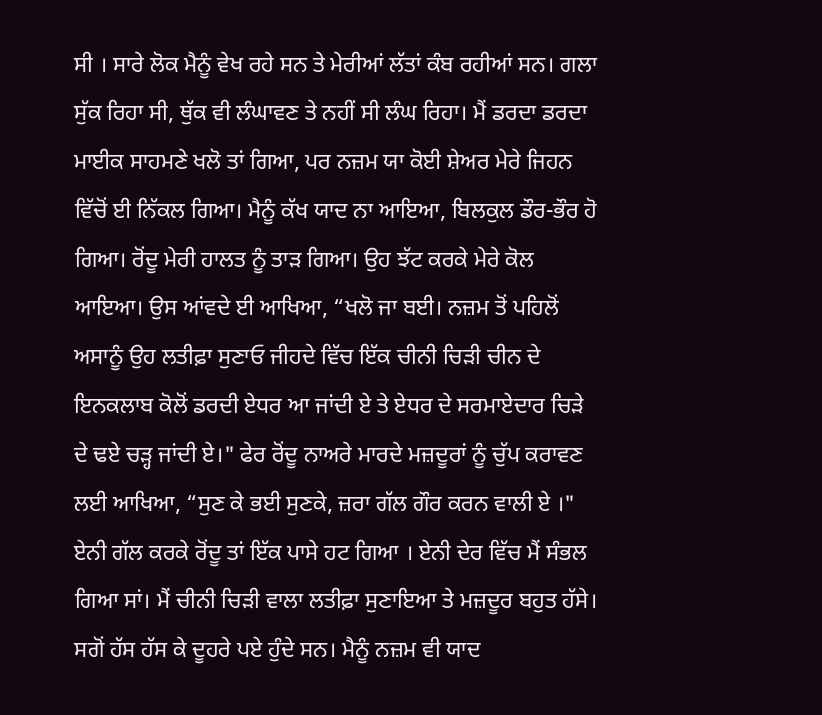ਸੀ । ਸਾਰੇ ਲੋਕ ਮੈਨੂੰ ਵੇਖ ਰਹੇ ਸਨ ਤੇ ਮੇਰੀਆਂ ਲੱਤਾਂ ਕੰਬ ਰਹੀਆਂ ਸਨ। ਗਲਾ ਸੁੱਕ ਰਿਹਾ ਸੀ, ਥੁੱਕ ਵੀ ਲੰਘਾਵਣ ਤੇ ਨਹੀਂ ਸੀ ਲੰਘ ਰਿਹਾ। ਮੈਂ ਡਰਦਾ ਡਰਦਾ ਮਾਈਕ ਸਾਹਮਣੇ ਖਲੋ ਤਾਂ ਗਿਆ, ਪਰ ਨਜ਼ਮ ਯਾ ਕੋਈ ਸ਼ੇਅਰ ਮੇਰੇ ਜਿਹਨ ਵਿੱਚੋਂ ਈ ਨਿੱਕਲ ਗਿਆ। ਮੈਨੂੰ ਕੱਖ ਯਾਦ ਨਾ ਆਇਆ, ਬਿਲਕੁਲ ਡੌਰ-ਭੌਰ ਹੋ ਗਿਆ। ਰੋਂਦੂ ਮੇਰੀ ਹਾਲਤ ਨੂੰ ਤਾੜ ਗਿਆ। ਉਹ ਝੱਟ ਕਰਕੇ ਮੇਰੇ ਕੋਲ ਆਇਆ। ਉਸ ਆਂਵਦੇ ਈ ਆਖਿਆ, “ਖਲੋ ਜਾ ਬਈ। ਨਜ਼ਮ ਤੋਂ ਪਹਿਲੋਂ ਅਸਾਨੂੰ ਉਹ ਲਤੀਫ਼ਾ ਸੁਣਾਓ ਜੀਹਦੇ ਵਿੱਚ ਇੱਕ ਚੀਨੀ ਚਿੜੀ ਚੀਨ ਦੇ ਇਨਕਲਾਬ ਕੋਲੋਂ ਡਰਦੀ ਏਧਰ ਆ ਜਾਂਦੀ ਏ ਤੇ ਏਧਰ ਦੇ ਸਰਮਾਏਦਾਰ ਚਿੜੇ ਦੇ ਢਏ ਚੜ੍ਹ ਜਾਂਦੀ ਏ।" ਫੇਰ ਰੋਂਦੂ ਨਾਅਰੇ ਮਾਰਦੇ ਮਜ਼ਦੂਰਾਂ ਨੂੰ ਚੁੱਪ ਕਰਾਵਣ ਲਈ ਆਖਿਆ, “ਸੁਣ ਕੇ ਭਈ ਸੁਣਕੇ, ਜ਼ਰਾ ਗੱਲ ਗੌਰ ਕਰਨ ਵਾਲੀ ਏ ।" ਏਨੀ ਗੱਲ ਕਰਕੇ ਰੋਂਦੂ ਤਾਂ ਇੱਕ ਪਾਸੇ ਹਟ ਗਿਆ । ਏਨੀ ਦੇਰ ਵਿੱਚ ਮੈਂ ਸੰਭਲ ਗਿਆ ਸਾਂ। ਮੈਂ ਚੀਨੀ ਚਿੜੀ ਵਾਲਾ ਲਤੀਫ਼ਾ ਸੁਣਾਇਆ ਤੇ ਮਜ਼ਦੂਰ ਬਹੁਤ ਹੱਸੇ। ਸਗੋਂ ਹੱਸ ਹੱਸ ਕੇ ਦੂਹਰੇ ਪਏ ਹੁੰਦੇ ਸਨ। ਮੈਨੂੰ ਨਜ਼ਮ ਵੀ ਯਾਦ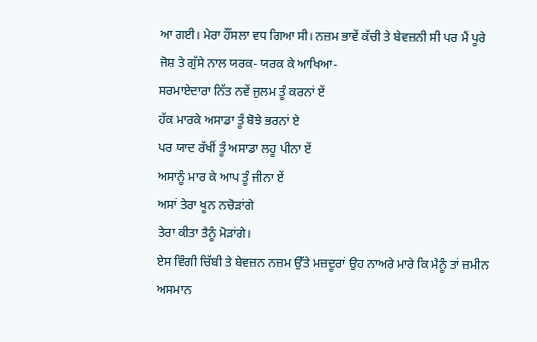ਆ ਗਈ। ਮੇਰਾ ਹੌਂਸਲਾ ਵਧ ਗਿਆ ਸੀ। ਨਜ਼ਮ ਭਾਵੇਂ ਕੱਚੀ ਤੇ ਬੇਵਜ਼ਨੀ ਸੀ ਪਰ ਮੈਂ ਪੂਰੇ ਜੋਸ਼ ਤੇ ਗੁੱਸੇ ਨਾਲ ਯਰਕ- ਯਰਕ ਕੇ ਆਖਿਆ-
ਸਰਮਾਏਦਾਰਾ ਨਿੱਤ ਨਵੇਂ ਜੁਲਮ ਤੂੰ ਕਰਨਾਂ ਏਂ
ਹੱਕ ਮਾਰਕੇ ਅਸਾਡਾ ਤੂੰ ਬੋਝੇ ਭਰਨਾਂ ਏ
ਪਰ ਯਾਦ ਰੱਖੀਂ ਤੂੰ ਅਸਾਡਾ ਲਹੂ ਪੀਨਾ ਏਂ
ਅਸਾਨੂੰ ਮਾਰ ਕੇ ਆਪ ਤੂੰ ਜੀਨਾ ਏਂ
ਅਸਾਂ ਤੇਰਾ ਖੂਨ ਨਚੋੜਾਂਗੇ
ਤੇਰਾ ਕੀਤਾ ਤੈਨੂੰ ਮੋੜਾਂਗੇ।
ਏਸ ਵਿੰਗੀ ਚਿੱਬੀ ਤੇ ਬੇਵਜ਼ਨ ਨਜ਼ਮ ਉੱਤੇ ਮਜ਼ਦੂਰਾਂ ਉਹ ਨਾਅਰੇ ਮਾਰੇ ਕਿ ਮੈਨੂੰ ਤਾਂ ਜ਼ਮੀਨ ਅਸਮਾਨ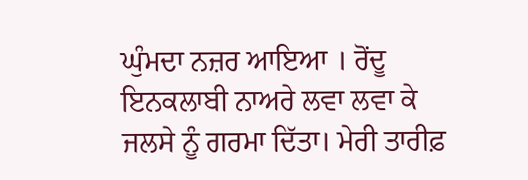ਘੁੰਮਦਾ ਨਜ਼ਰ ਆਇਆ । ਰੋਂਦੂ ਇਨਕਲਾਬੀ ਨਾਅਰੇ ਲਵਾ ਲਵਾ ਕੇ ਜਲਸੇ ਨੂੰ ਗਰਮਾ ਦਿੱਤਾ। ਮੇਰੀ ਤਾਰੀਫ਼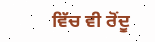ਵਿੱਚ ਵੀ ਰੋਂਦੂ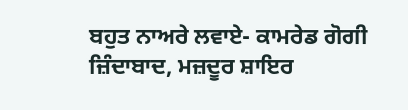ਬਹੁਤ ਨਾਅਰੇ ਲਵਾਏ- ਕਾਮਰੇਡ ਗੋਗੀ ਜ਼ਿੰਦਾਬਾਦ, ਮਜ਼ਦੂਰ ਸ਼ਾਇਰ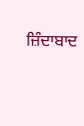ਜ਼ਿੰਦਾਬਾਦ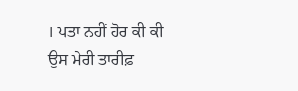। ਪਤਾ ਨਹੀਂ ਹੋਰ ਕੀ ਕੀ ਉਸ ਮੇਰੀ ਤਾਰੀਫ਼